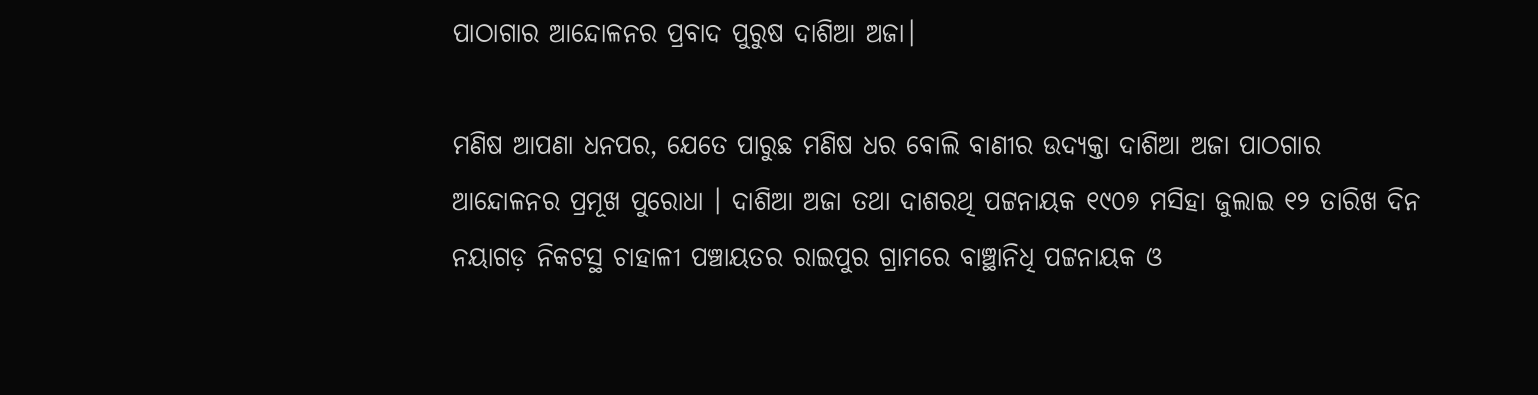ପାଠାଗାର ଆନ୍ଦୋଳନର ପ୍ରବାଦ ପୁରୁଷ ଦାଶିଆ ଅଜା।

ମଣିଷ ଆପଣା ଧନପର, ଯେତେ ପାରୁଛ ମଣିଷ ଧର ବୋଲି ବାଣୀର ଉଦ୍ୟକ୍ତା ଦାଶିଆ ଅଜା ପାଠଗାର ଆନ୍ଦୋଳନର ପ୍ରମୂଖ ପୁରୋଧା । ଦାଶିଆ ଅଜା ତଥା ଦାଶରଥି ପଟ୍ଟନାୟକ ୧୯୦୭ ମସିହା ଜୁଲାଇ ୧୨ ତାରିଖ ଦିନ ନୟାଗଡ଼ ନିକଟସ୍ଥ ଚାହାଳୀ ପଞ୍ଚାୟତର ରାଇପୁର ଗ୍ରାମରେ ବାଞ୍ଛାନିଧି ପଟ୍ଟନାୟକ ଓ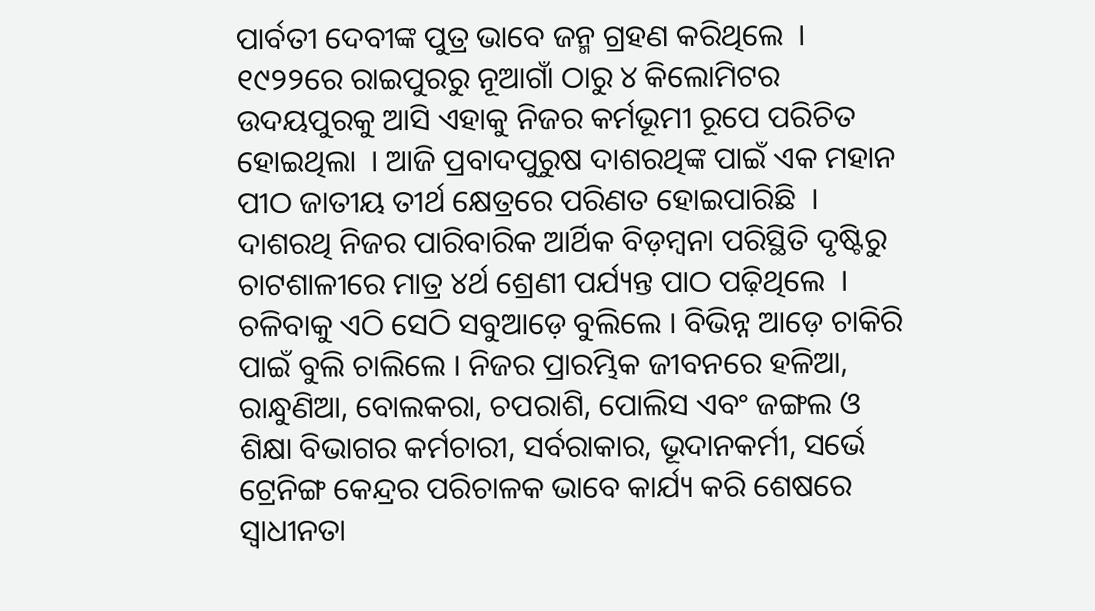ପାର୍ବତୀ ଦେବୀଙ୍କ ପୁତ୍ର ଭାବେ ଜନ୍ମ ଗ୍ରହଣ କରିଥିଲେ  । ୧୯୨୨ରେ ରାଇପୁରରୁ ନୂଆଗାଁ ଠାରୁ ୪ କିଲୋମିଟର ଉଦୟପୁରକୁ ଆସି ଏହାକୁ ନିଜର କର୍ମଭୂମୀ ରୂପେ ପରିଚିତ ହୋଇଥିଲା  । ଆଜି ପ୍ରବାଦପୁରୁଷ ଦାଶରଥିଙ୍କ ପାଇଁ ଏକ ମହାନ ପୀଠ ଜାତୀୟ ତୀର୍ଥ କ୍ଷେତ୍ରରେ ପରିଣତ ହୋଇପାରିଛି  । ଦାଶରଥି ନିଜର ପାରିବାରିକ ଆର୍ଥିକ ବିଡ଼ମ୍ବନା ପରିସ୍ଥିତି ଦୃଷ୍ଟିରୁ ଚାଟଶାଳୀରେ ମାତ୍ର ୪ର୍ଥ ଶ୍ରେଣୀ ପର୍ଯ୍ୟନ୍ତ ପାଠ ପଢ଼ିଥିଲେ  । ଚଳିବାକୁ ଏଠି ସେଠି ସବୁଆଡ଼େ ବୁଲିଲେ । ବିଭିନ୍ନ ଆଡ଼େ ଚାକିରି ପାଇଁ ବୁଲି ଚାଲିଲେ । ନିଜର ପ୍ରାରମ୍ଭିକ ଜୀବନରେ ହଳିଆ, ରାନ୍ଧୁଣିଆ, ବୋଲକରା, ଚପରାଶି, ପୋଲିସ ଏବଂ ଜଙ୍ଗଲ ଓ ଶିକ୍ଷା ବିଭାଗର କର୍ମଚାରୀ, ସର୍ବରାକାର, ଭୂଦାନକର୍ମୀ, ସର୍ଭେ ଟ୍ରେନିଙ୍ଗ କେନ୍ଦ୍ରର ପରିଚାଳକ ଭାବେ କାର୍ଯ୍ୟ କରି ଶେଷରେ ସ୍ୱାଧୀନତା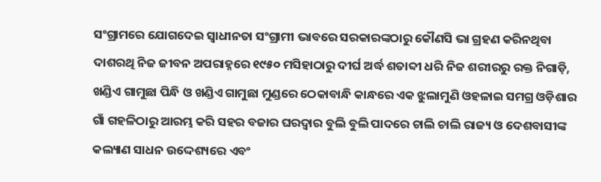ସଂଗ୍ରାମରେ ଯୋଗଦେଇ ସ୍ୱାଧୀନତା ସଂଗ୍ରାମୀ ଭାବରେ ସରକାରଙ୍କଠାରୁ କୌଣସି ଭା ଗ୍ରହଣ କରିନଥିବା ଦାଶରଥି ନିଜ ଜୀବନ ଅପରାହ୍ନରେ ୧୯୫୦ ମସିହାଠାରୁ ଦୀର୍ଘ ଅର୍ଦ୍ଧ ଶତାବ୍ଦୀ ଧରି ନିଜ ଶରୀରରୁ ରକ୍ତ ନିଗାଡ଼ି, ଖଣ୍ଡିଏ ଗାମୁଛା ପିନ୍ଧି ଓ ଖଣ୍ଡିଏ ଗାମୁଛା ମୁଣ୍ଡରେ ଠେକାବାନ୍ଧି କାନ୍ଧରେ ଏକ ଝୁଲାମୁଣି ଓହଳାଇ ସମଗ୍ର ଓଡ଼ିଶାର ଗାଁ ଗହଳିଠାରୁ ଆରମ୍ଭ କରି ସହର ବଜାର ଘରଦ୍ୱାର ବୁଲି ବୁଲି ପାଦରେ ଚାଲି ଚାଲି ରାଜ୍ୟ ଓ ଦେଶବାସୀଙ୍କ କଲ୍ୟାଣ ସାଧନ ଉଦ୍ଦେଶ୍ୟରେ ଏବଂ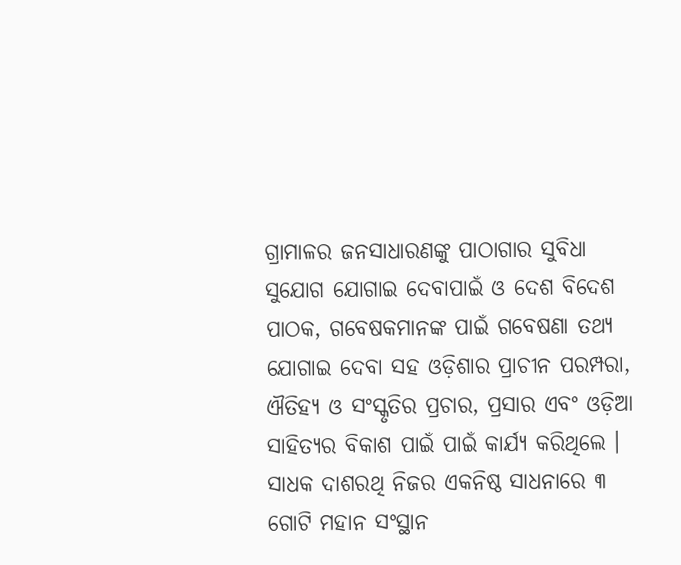ଗ୍ରାମାଳର ଜନସାଧାରଣଙ୍କୁ ପାଠାଗାର ସୁବିଧା ସୁଯୋଗ ଯୋଗାଇ ଦେବାପାଇଁ ଓ ଦେଶ ବିଦେଶ ପାଠକ, ଗବେଷକମାନଙ୍କ ପାଇଁ ଗବେଷଣା ତଥ୍ୟ ଯୋଗାଇ ଦେବା ସହ ଓଡ଼ିଶାର ପ୍ରାଚୀନ ପରମ୍ପରା, ଐତିହ୍ୟ ଓ ସଂସ୍କୃତିର ପ୍ରଚାର, ପ୍ରସାର ଏବଂ ଓଡ଼ିଆ ସାହିତ୍ୟର ବିକାଶ ପାଇଁ ପାଇଁ କାର୍ଯ୍ୟ କରିଥିଲେ । ସାଧକ ଦାଶରଥି ନିଜର ଏକନିଷ୍ଠ ସାଧନାରେ ୩ ଗୋଟି ମହାନ ସଂସ୍ଥାନ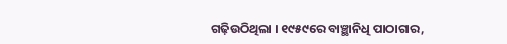ଗଢ଼ିଉଠିଥିଲା । ୧୯୫୯ରେ ବାଞ୍ଛାନିଧି ପାଠାଗାର,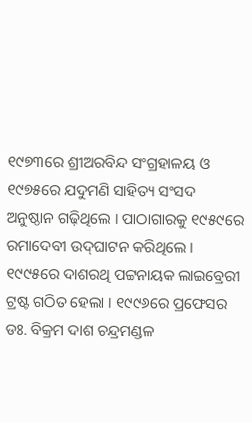୧୯୭୩ରେ ଶ୍ରୀଅରବିନ୍ଦ ସଂଗ୍ରହାଳୟ ଓ ୧୯୭୫ରେ ଯଦୁମଣି ସାହିତ୍ୟ ସଂସଦ ଅନୁଷ୍ଠାନ ଗଢ଼ିଥିଲେ । ପାଠାଗାରକୁ ୧୯୫୯ରେ ରମାଦେବୀ ଉଦ୍‌ଘାଟନ କରିଥିଲେ । ୧୯୯୫ରେ ଦାଶରଥି ପଟ୍ଟନାୟକ ଲାଇବ୍ରେରୀ ଟ୍ରଷ୍ଟ ଗଠିତ ହେଲା । ୧୯୯୬ରେ ପ୍ରଫେସର ଡଃ. ବିକ୍ରମ ଦାଶ ଚନ୍ଦ୍ରମଣ୍ଡଳ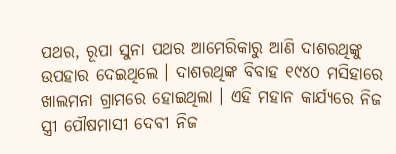ପଥର, ରୂପା ସୁନା ପଥର ଆମେରିକାରୁ ଆଣି ଦାଶରଥିଙ୍କୁ ଉପହାର ଦେଇଥିଲେ । ଦାଶରଥିଙ୍କ ବିବାହ ୧୯୪୦ ମସିହାରେ ଖାଲମନା ଗ୍ରାମରେ ହୋଇଥିଲା । ଏହି ମହାନ କାର୍ଯ୍ୟରେ ନିଜ ସ୍ତ୍ରୀ ପୌଷମାସୀ ଦେବୀ ନିଜ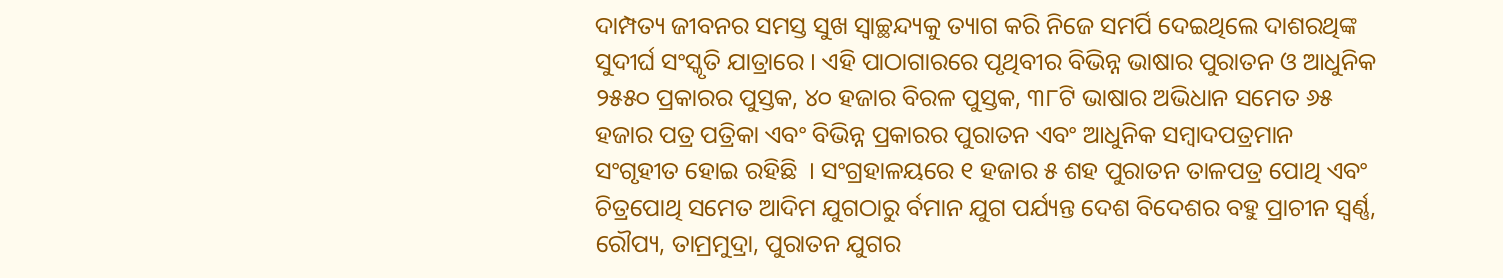ଦାମ୍ପତ୍ୟ ଜୀବନର ସମସ୍ତ ସୁଖ ସ୍ୱାଚ୍ଛନ୍ଦ୍ୟକୁ ତ୍ୟାଗ କରି ନିଜେ ସମର୍ପି ଦେଇଥିଲେ ଦାଶରଥିଙ୍କ ସୁଦୀର୍ଘ ସଂସ୍କୃତି ଯାତ୍ରାରେ । ଏହି ପାଠାଗାରରେ ପୃଥିବୀର ବିଭିନ୍ନ ଭାଷାର ପୁରାତନ ଓ ଆଧୁନିକ ୨୫୫୦ ପ୍ରକାରର ପୁସ୍ତକ, ୪୦ ହଜାର ବିରଳ ପୁସ୍ତକ, ୩୮ଟି ଭାଷାର ଅଭିଧାନ ସମେତ ୬୫ ହଜାର ପତ୍ର ପତ୍ରିକା ଏବଂ ବିଭିନ୍ନ ପ୍ରକାରର ପୁରାତନ ଏବଂ ଆଧୁନିକ ସମ୍ବାଦପତ୍ରମାନ ସଂଗୃହୀତ ହୋଇ ରହିଛି  । ସଂଗ୍ରହାଳୟରେ ୧ ହଜାର ୫ ଶହ ପୁରାତନ ତାଳପତ୍ର ପୋଥି ଏବଂ ଚିତ୍ରପୋଥି ସମେତ ଆଦିମ ଯୁଗଠାରୁ ର୍ବମାନ ଯୁଗ ପର୍ଯ୍ୟନ୍ତ ଦେଶ ବିଦେଶର ବହୁ ପ୍ରାଚୀନ ସ୍ୱର୍ଣ୍ଣ, ରୌପ୍ୟ, ତାମ୍ରମୁଦ୍ରା, ପୁରାତନ ଯୁଗର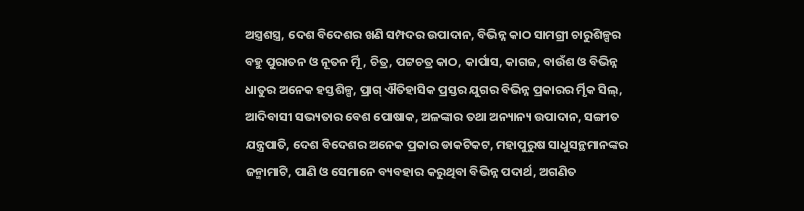ଅସ୍ତ୍ରଶସ୍ତ୍ର, ଦେଶ ବିଦେଶର ଖଣି ସମ୍ପଦର ଉପାଦାନ, ବିଭିନ୍ନ କାଠ ସାମଗ୍ରୀ ଚାରୁଶିଳ୍ପର ବହୁ ପୁରାତନ ଓ ନୂତନ ର୍ମୂି, ଚିତ୍ର, ପଟ୍ଟଚତ୍ର କାଠ, କାର୍ପାସ, କାଗଜ, ବାଉଁଶ ଓ ବିଭିନ୍ନ ଧାତୁର ଅନେକ ହସ୍ତଶିଳ୍ପ, ପ୍ରାଗ୍ ଐତିହାସିକ ପ୍ରସ୍ତର ଯୁଗର ବିଭିନ୍ନ ପ୍ରକାରର ର୍ମୃିକ ସିଲ୍‌, ଆଦିବାସୀ ସଭ୍ୟତାର ବେଶ ପୋଷାକ, ଅଳଙ୍କାର ତଥା ଅନ୍ୟାନ୍ୟ ଉପାଦାନ, ସଙ୍ଗୀତ ଯନ୍ତ୍ରପାତି, ଦେଶ ବିଦେଶର ଅନେକ ପ୍ରକାର ଡାକଟିକଟ, ମହାପୁରୁଷ ସାଧୁସନ୍ଥମାନଙ୍କର ଜନ୍ମାମାଟି, ପାଣି ଓ ସେମାନେ ବ୍ୟବହାର କରୁଥିବା ବିଭିନ୍ନ ପଦାର୍ଥ, ଅଗଣିତ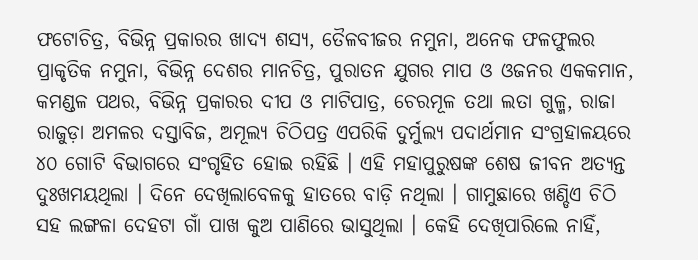ଫଟୋଚିତ୍ର, ବିଭିନ୍ନ ପ୍ରକାରର ଖାଦ୍ୟ ଶସ୍ୟ, ତୈଳବୀଜର ନମୁନା, ଅନେକ ଫଳଫୁଲର ପ୍ରାକୃତିକ ନମୁନା, ବିଭିନ୍ନ ଦେଶର ମାନଚିତ୍ର, ପୁରାତନ ଯୁଗର ମାପ ଓ ଓଜନର ଏକକମାନ, କମଣ୍ଡଳ ପଥର, ବିଭିନ୍ନ ପ୍ରକାରର ଦୀପ ଓ ମାଟିପାତ୍ର, ଚେରମୂଳ ତଥା ଲତା ଗୁଳ୍ମ, ରାଜା ରାଜୁଡ଼ା ଅମଳର ଦସ୍ତାବିଜ, ଅମୂଲ୍ୟ ଚିଠିପତ୍ର ଏପରିକି ଦୁର୍ମୁଲ୍ୟ ପଦାର୍ଥମାନ ସଂଗ୍ରହାଳୟରେ ୪୦ ଗୋଟି ବିଭାଗରେ ସଂଗୃହିତ ହୋଇ ରହିଛି । ଏହି ମହାପୁରୁଷଙ୍କ ଶେଷ ଜୀବନ ଅତ୍ୟନ୍ତ ଦୁଃଖମୟଥିଲା । ଦିନେ ଦେଖିଲାବେଳକୁ ହାତରେ ବାଡ଼ି ନଥିଲା । ଗାମୁଛାରେ ଖଣ୍ଡିଏ ଚିଠି ସହ ଲଙ୍ଗଳା ଦେହଟା ଗାଁ ପାଖ କୁଅ ପାଣିରେ ଭାସୁଥିଲା । କେହି ଦେଖିପାରିଲେ ନାହିଁ,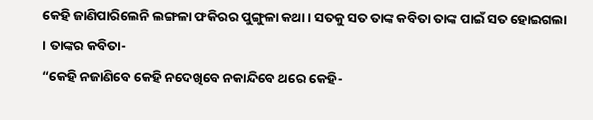କେହି ଜାଣିପାରିଲେନି ଲଙ୍ଗଳା ଫକିରର ପୁଙ୍ଗୁଳା କଥା । ସତକୁ ସତ ତାଙ୍କ କବିତା ତାଙ୍କ ପାଇଁ ସତ ହୋଇଗଲା । ତାଙ୍କର କବିତା-
“କେହି ନଜାଣିବେ କେହି ନଦେଖିବେ ନକାନ୍ଦିବେ ଥରେ କେହି-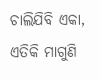ଚାଲିଯିବି ଏକା, ଏତିକି ମାଗୁଣି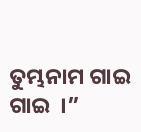ତୁମ୍ଭନାମ ଗାଇ ଗାଇ  ।”